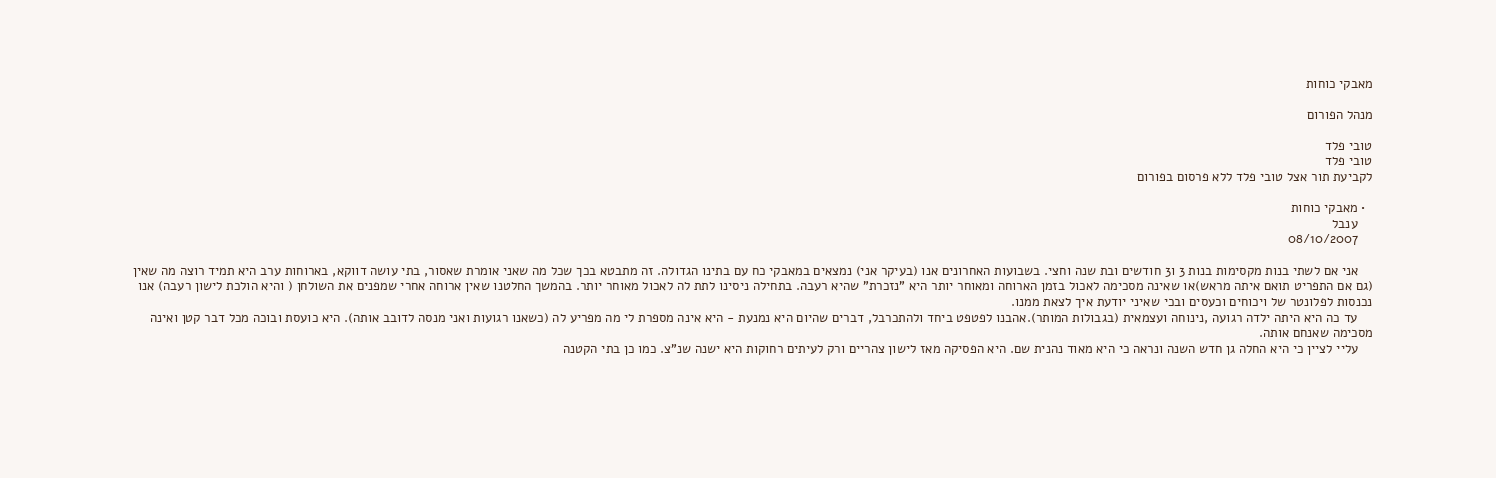מאבקי כוחות

מנהל הפורום

טובי פלד
טובי פלד
לקביעת תור אצל טובי פלד ללא פרסום בפורום

  • מאבקי כוחות
    ענבל
    08/10/2007

    אני אם לשתי בנות מקסימות בנות 3 ו3 חודשים ובת שנה וחצי. בשבועות האחרונים אנו (בעיקר אני) נמצאים במאבקי כח עם בתינו הגדולה. זה מתבטא בכך שכל מה שאני אומרת שאסור, בתי עושה דווקא, בארוחות ערב היא תמיד רוצה מה שאין (גם אם התפריט תואם איתה מראש)או שאינה מסכימה לאכול בזמן הארוחה ומאוחר יותר היא "נזכרת" שהיא רעבה. בתחילה ניסינו לתת לה לאכול מאוחר יותר. בהמשך החלטנו שאין ארוחה אחרי שמפנים את השולחן ( והיא הולכת לישון רעבה) אנו נכנסות לפלונטר של ויכוחים וכעסים ובכי שאיני יודעת איך לצאת ממנו.
    עד כה היא היתה ילדה רגועה ,נינוחה ועצמאית (בגבולות המותר).אהבנו לפטפט ביחד ולהתכרבל, דברים שהיום היא נמנעת - היא אינה מספרת לי מה מפריע לה (כשאנו רגועות ואני מנסה לדובב אותה). היא כועסת ובוכה מכל דבר קטן ואינה מסכימה שאנחם אותה.
    עליי לציין כי היא החלה גן חדש השנה ונראה כי היא מאוד נהנית שם. היא הפסיקה מאז לישון צהריים ורק לעיתים רחוקות היא ישנה שנ"צ. כמו כן בתי הקטנה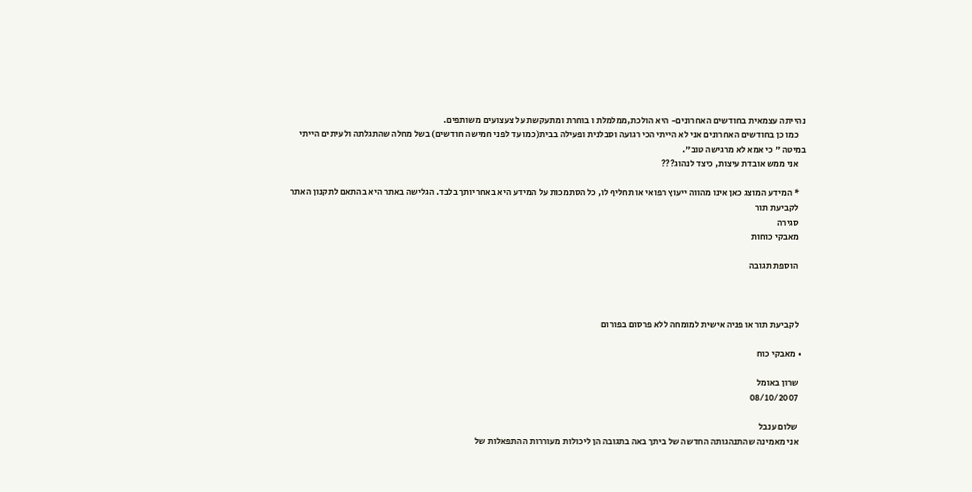נהייתה עצמאית בחודשים האחרונים- היא הולכת,ממלמלת ו בוחרת ומתעקשת על צעצועים משותפים.
    כמו כן בחודשים האחרונים אני לא הייתי הכי רגועה וסבלנית ופעילה בבית(כמו עד לפני חמישה חודשים) בשל מחלה שהתגלתה ולעיתים הייתי במיטה " כי אמא לא מרגישה טוב".
    אני ממש אובדת עיצות, כיצד לנהוג???

    * המידע המוצג כאן אינו מהווה ייעוץ רפואי או תחליף לו, כל הסתמכות על המידע היא באחריותך בלבד. הגלישה באתר היא בהתאם לתקנון האתר
    לקביעת תור
    סגירה
    מאבקי כוחות

    הוספת תגובה



    לקביעת תור או פניה אישית למומחה ללא פרסום בפורום

  • מאבקי כוח

    שרון באומל
    08/10/2007

    שלום ענבל
    אני מאמינה שהתנהגותה החדשה של ביתך באה בתגובה הן ליכולות מעוררות ההתפאלות של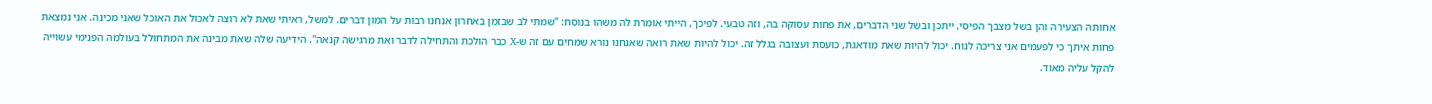אחותה הצעירה והן בשל מצבך הפיסי. ייתכן ובשל שני הדברים, את פחות עסוקה בה, וזה טבעי. לפיכך, הייתי אומרת לה משהו בנוסח: "שמתי לב שבזמן באחרון אנחנו רבות על המון דברים. למשל, ראיתי שאת לא רוצה לאכול את האוכל שאני מכינה. אני נמצאת פחות איתך כי לפעמים אני צריכה לנוח. יכול להיות שאת מודאגת, כועסת ועצובה בגלל זה. יכול להיות שאת רואה שאנחנו נורא שמחים עם זה ש-X כבר הולכת והתחילה לדבר ואת מרגישה קנאה". הידיעה שלה שאת מבינה את המתחולל בעולמה הפנימי עשוייה להקל עליה מאוד.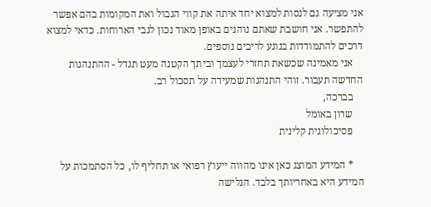אני מציעה גם לנסות למצוא יחד איתה את קווי הגבול ואת המקומות בהם אפשר להתפשר. אני חושבת שאתם נוהגים באופן מאוד נכון לגבי הארוחות. כדאי למצוא דרכים להתמודדות בנוגע לריבים נוספים.
    אני מאמינה שכשאת תחזרי לעצמך וביתך הקטנה מעט תגדל - ההתנהגות החדשה תעבור. זוהי התנהגות שמעידה על תסכול רב.
    בברכה,
    שרון באומל
    פסיכולוגית קלינית

    * המידע המוצג כאן אינו מהווה ייעוץ רפואי או תחליף לו, כל הסתמכות על המידע היא באחריותך בלבד. הגלישה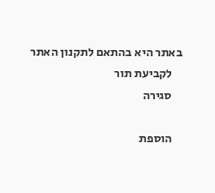באתר היא בהתאם לתקנון האתר
    לקביעת תור
    סגירה

    הוספת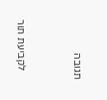תגובה



    לקביעת תור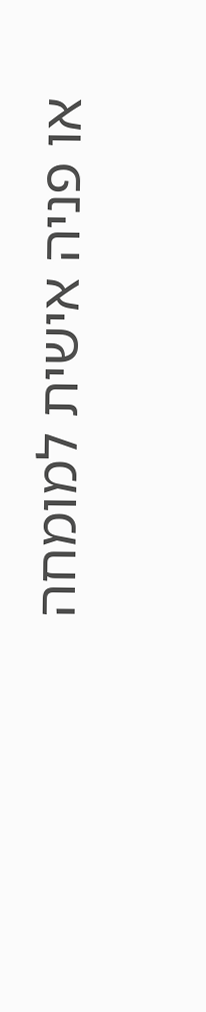או פניה אישית למומחה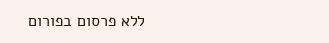ללא פרסום בפורום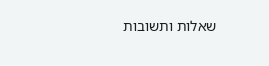שאלות ותשובות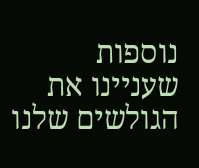נוספות שעניינו את הגולשים שלנו